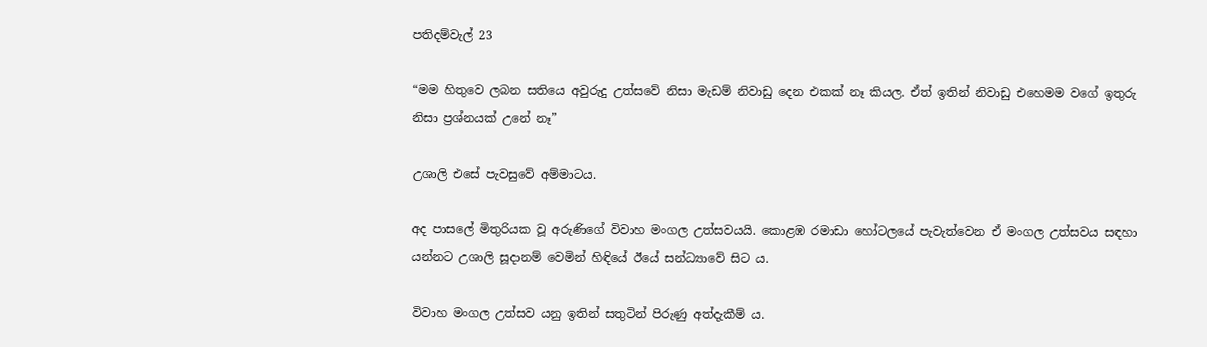පතිදම්වැල් 23

“මම හිතුවෙ ලබන සතියෙ අවුරුදු උත්සවේ නිසා මැඩම් නිවාඩු දෙන එකක් නෑ කියල. ඒත් ඉතින් නිවාඩු එහෙමම වගේ ඉතුරු නිසා ප්‍රශ්නයක් උනේ නෑ”

උශාලි එසේ පැවසුවේ අම්මාටය.

අද පාසලේ මිතුරියක වූ අරුණිගේ විවාහ මංගල උත්සවයයි. කොළඹ රමාඩා හෝටලයේ පැවැත්වෙන ඒ මංගල උත්සවය සඳහා යන්නට උශාලි සූදානම් වෙමින් හිඳියේ ඊයේ සන්ධ්‍යාවේ සිට ය.

විවාහ මංගල උත්සව යනු ඉතින් සතුටින් පිරුණු අත්දැකීම් ය.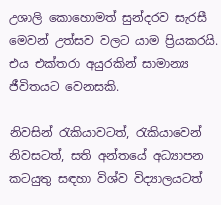උශාලි කොහොමත් සුන්දරව සැරසී මෙවන් උත්සව වලට යාම ප්‍රියකරයි. එය එක්තරා අයුරකින් සාමාන්‍ය ජීවිතයට වෙනසකි.

නිවසින් රැකියාවටත්, රැකියාවෙන් නිවසටත්, සති අන්තයේ අධ්‍යාපන කටයුතු සඳහා විශ්ව විද්‍යාලයටත්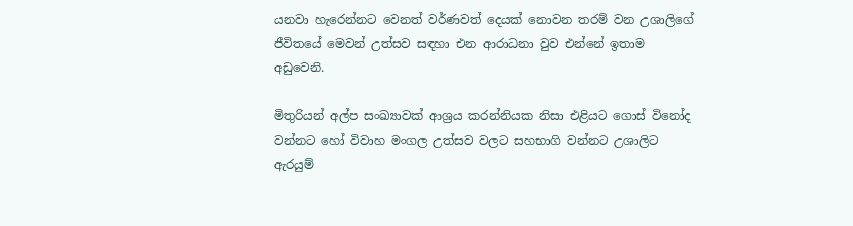යනවා හැරෙන්නට වෙනත් වර්ණවත් දෙයක් නොවන තරම් වන උශාලිගේ ජීවිතයේ මෙවන් උත්සව සඳහා එන ආරාධනා වුව එන්නේ ඉතාම අඩුවෙනි.

මිතුරියන් අල්ප සංඛ්‍යාවක් ආශ්‍රය කරන්නියක නිසා එළියට ගොස් විනෝද වන්නට හෝ විවාහ මංගල උත්සව වලට සහභාගි වන්නට උශාලිට ඇරයුම්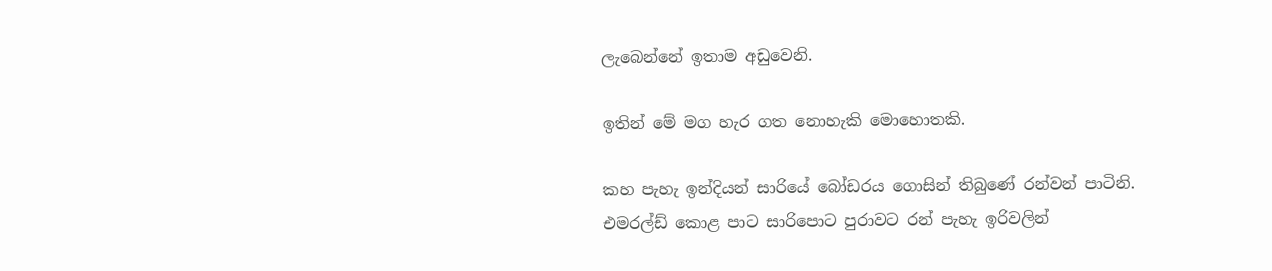ලැබෙන්නේ ඉතාම අඩුවෙනි.

ඉතින් මේ මග හැර ගත නොහැකි මොහොතකි.

කහ පැහැ ඉන්දියන් සාරියේ බෝඩරය ගොසින් තිබුණේ රන්වන් පාටිනි. එමරල්ඩ් කොළ පාට සාරිපොට පුරාවට රන් පැහැ ඉරිවලින්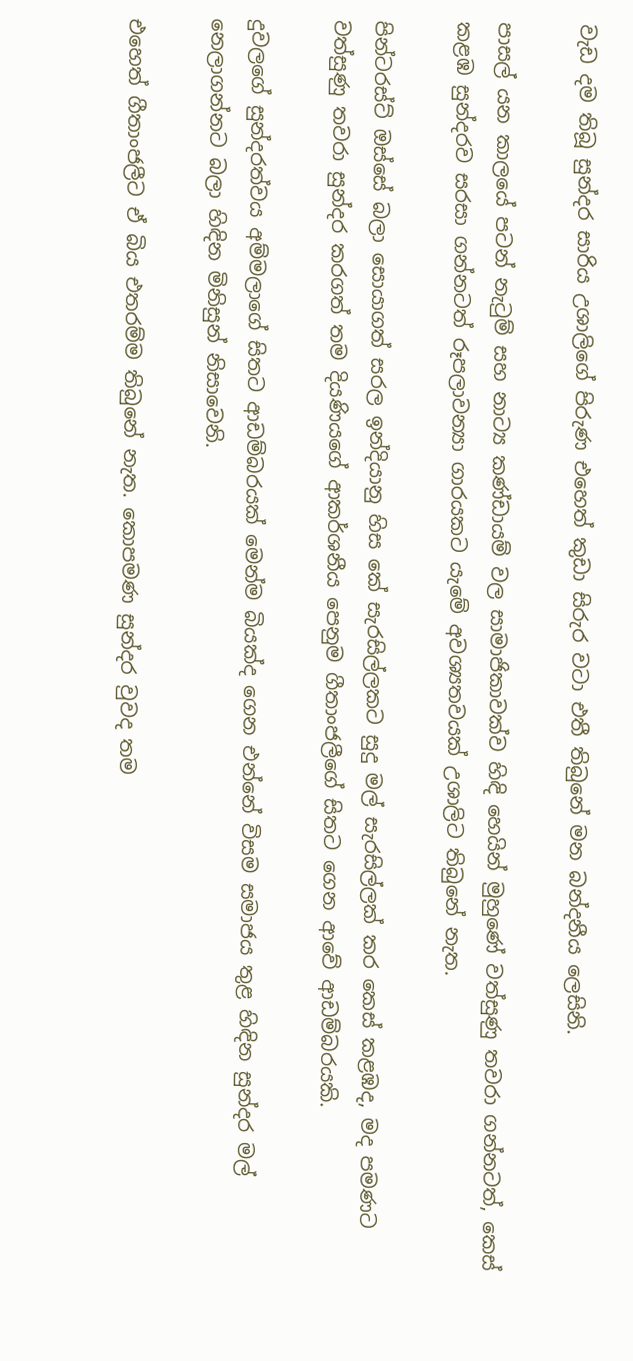වැඩ දම තිබූ සුන්දර සාරිය උශාලිගේ පිරුණ එහෙත් කුඩා සිරුර වටා එතී තිබුනේ මන බන්දනීය ලෙසිනි.

පාසල් යන කාලයේ පටන් නැටුම් සහ නාට්‍ය කණ්ඩායම් වල සාමාජිකාවක්ව හිඳි හෙයින් මුහුණේ වත්සුණු තවරා ගන්නටත්, කෙස් කළඹ සුන්දරව සරසා ගන්නටත් රූපලාවන්‍යා ගාරයකට යැමේ අවශ්‍යතවයක් උශාලිට තිබුනේ නැත.

පින්ටරස්ට් ඔස්සේ බලා සොයාගත් සරල ඉන්දියානු හිස කේ සැරසිල්ලකට සුදු මල් සැරසිල්ලක් කර කෙස් කළඹද, මද පමණට වත්සුණු තවරා සුන්දර කරගත් තම දියණියගේ ආකර්ශනීය පෙනුම ගීතාංජලීගේ සිතට ගෙන ආවේ ආඩම්බරයකි.

දුවලගේ සුන්දරත්වය අම්මලාගේ සිතට ආඩම්බරයක් මෙන්ම බියක්ද ගෙන එන්නේ විසම සමාජය තුළ හිඳින සුන්දර මල් නෙලාගන්නට බලා හිඳින මිනිසුන් නිසාවෙනි.

එහෙත් ගීතාංජලීට ඒ බිය එතරම්ම තිබුනේ නැත. කොපමණ සුන්දර වුවද තම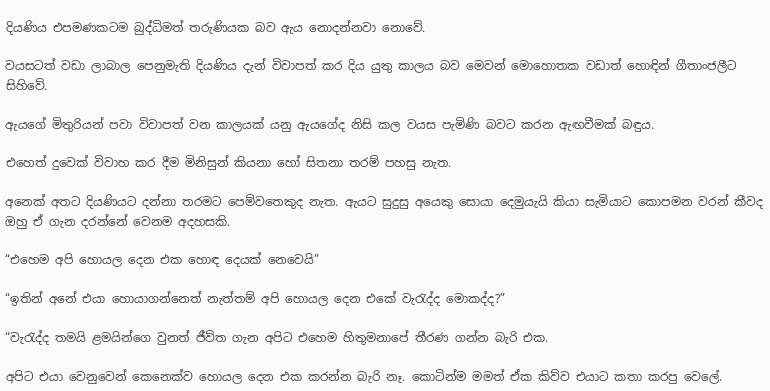දියණිය එපමණකටම බුද්ධිමත් තරුණියක බව ඇය නොදන්නවා නොවේ.

වයසටත් වඩා ලාබාල පෙනුමැති දියණිය දැන් විවාපත් කර දිය යුතු කාලය බව මෙවන් මොහොතක වඩාත් හොඳින් ගීතාංජලීට සිහිවේ.

ඇයගේ මිතුරියන් පවා විවාපත් වන කාලයක් යනු ඇයගේද නිසි කල වයස පැමිණි බවට කරන ඇඟවීමක් බඳුය.

එහෙත් දුවෙක් විවාහ කර දීම මිනිසුන් කියනා හෝ සිතනා තරම් පහසු නැත.

අනෙක් අතට දියණියට දන්නා තරමට පෙම්වතෙකුද නැත. ඇයට සුදුසු අයෙකු සොයා දෙමුයැයි කියා සැමියාට කොපමන වරන් කීවද ඔහු ඒ ගැන දරන්නේ වෙනම අදහසකි.

“එහෙම අපි හොයල දෙන එක හොඳ දෙයක් නෙවෙයි”

“ඉතින් අනේ එයා හොයාගන්නෙත් නැත්තම් අපි හොයල දෙන එකේ වැරැද්ද මොකද්ද?”

“වැරැද්ද තමයි ළමයින්ගෙ වුනත් ජීව්ත ගැන අපිට එහෙම හිතුමනාපේ තීරණ ගන්න බැරි එක.

අපිට එයා වෙනුවෙන් කෙනෙක්ව හොයල දෙන එක කරන්න බැරි නෑ. කොටින්ම මමත් ඒක කිව්ව එයාට කතා කරපු වෙලේ.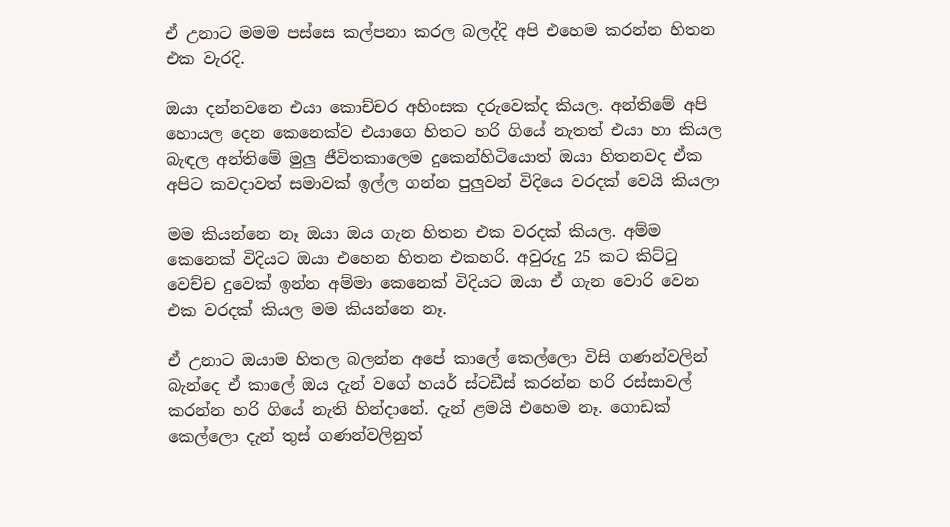ඒ උනාට මමම පස්සෙ කල්පනා කරල බලද්දි අපි එහෙම කරන්න හිතන එක වැරදි.

ඔයා දන්නවනෙ එයා කොච්චර අහිංසක දරුවෙක්ද කියල. අන්තිමේ අපි හොයල දෙන කෙනෙක්ව එයාගෙ හිතට හරි ගියේ නැතත් එයා හා කියල බැඳල අන්තිමේ මුලු ජීවිතකාලෙම දුකෙන්හිටියොත් ඔයා හිතනවද ඒක අපිට කවදාවත් සමාවක් ඉල්ල ගන්න පුලුවන් විදියෙ වරදක් වෙයි කියලා

මම කියන්නෙ නෑ ඔයා ඔය ගැන හිතන එක වරදක් කියල. අම්ම කෙනෙක් විදියට ඔයා එහෙන හිතන එකහරි. අවුරුදු 25 කට කිට්ටු වෙච්ච දුවෙක් ඉන්න අම්මා කෙනෙක් විදියට ඔයා ඒ ගැන වොරි වෙන එක වරදක් කියල මම කියන්නෙ නෑ.

ඒ උනාට ඔයාම හිතල බලන්න අපේ කාලේ කෙල්ලො විසි ගණන්වලින් බැන්දෙ ඒ කාලේ ඔය දැන් වගේ හයර් ස්ටඩීස් කරන්න හරි රස්සාවල් කරන්න හරි ගියේ නැති හින්දානේ. දැන් ළමයි එහෙම නෑ. ගොඩක් කෙල්ලො දැන් තුස් ගණන්වලිනුත්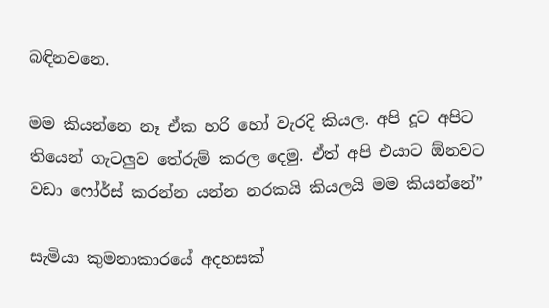බඳිනවනෙ.

මම කියන්නෙ නෑ ඒක හරි හෝ වැරදි කියල. අපි දූට අපිට තියෙන් ගැටලුව තේරුම් කරල දෙමු. ඒත් අපි එයාට ඕනවට වඩා ෆෝර්ස් කරන්න යන්න නරකයි කියලයි මම කියන්නේ”

සැමියා කුමනාකාරයේ අදහසක්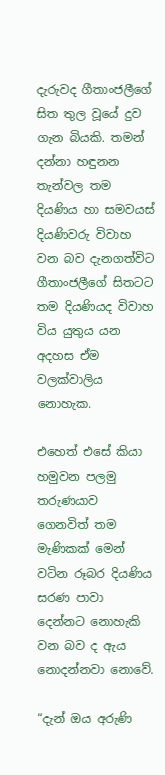දැරුවද ගීතාංජලීගේ සිත තුල වූයේ දුව ගැන බියකි. තමන් දන්නා හඳුනන තැන්වල තම දියණිය හා සමවයස් දියණිවරු විවාහ වන බව දැනගත්විට ගීතාංජලීගේ සිතටට තම දියණියද විවාහ විය යුතුය යන අදහස ඒම වලක්වාලිය නොහැක.

එහෙත් එසේ කියා හමුවන පලමු තරුණයාව ගෙනවිත් තම මැණිකක් මෙන් වටින රූබර දියණිය සරණ පාවා දෙන්නට නොහැකි වන බව ද ඇය නොදන්නවා නොවේ.

“දැන් ඔය අරුණි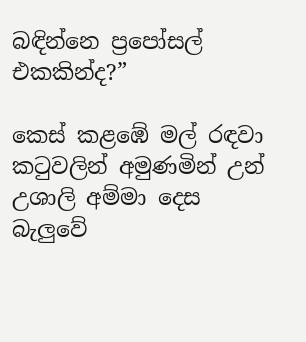බඳින්නෙ ප්‍රපෝසල් එකකින්ද?”

කෙස් කළඹේ මල් රඳවා කටුවලින් අමුණමින් උන් උශාලි අම්මා දෙස බැලුවේ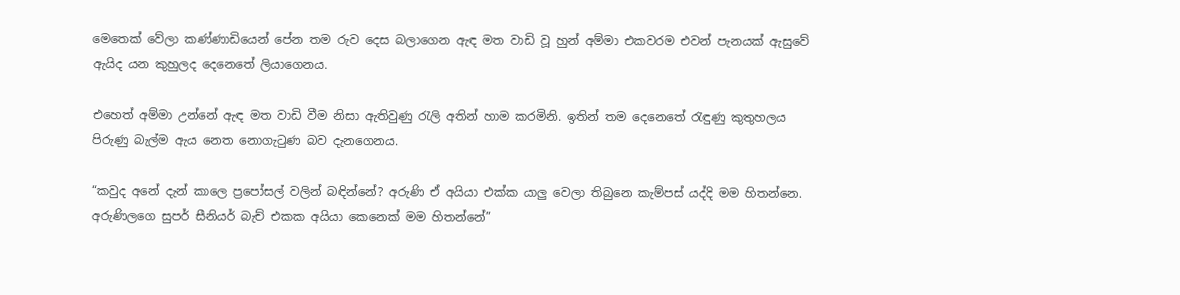මෙතෙක් වේලා කණ්ණාඩියෙන් පේන තම රුව දෙස බලාගෙන ඇඳ මත වාඩි වූ හුන් අම්මා එකවරම එවන් පැනයක් ඇසුවේ ඇයිද යන කුහුලද දෙනෙතේ ලියාගෙනය.

එහෙත් අම්මා උන්නේ ඇඳ මත වාඩි වීම නිසා ඇතිවුණු රැලි අතින් හාම කරමිනි. ඉතින් තම දෙනෙතේ රැඳුණු කුතුහලය පිරුණු බැල්ම ඇය නෙත නොගැටුණ බව දැනගෙනය.

“කවුද අනේ දැන් කාලෙ ප්‍රපෝසල් වලින් බඳින්නේ? අරුණි ඒ අයියා එක්ක යාලු වෙලා තිබුනෙ කැම්පස් යද්දි මම හිතන්නෙ. අරුණිලගෙ සුපර් සීනියර් බැච් එකක අයියා කෙනෙක් මම හිතන්නේ”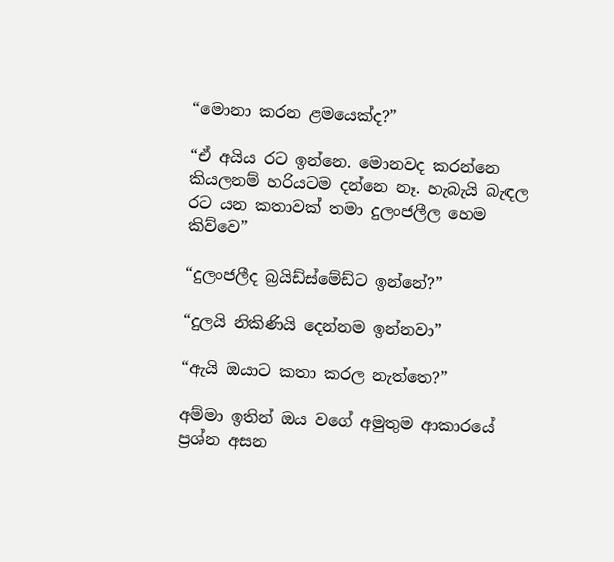“මොනා කරන ළමයෙක්ද?”

“ඒ අයිය රට ඉන්නෙ. මොනවද කරන්නෙ කියලනම් හරියටම දන්නෙ නෑ. හැබැයි බැඳල රට යන කතාවක් තමා දුලංජලීල හෙම කිව්වෙ”

“දුලංජලීද බ්‍රයිඩ්ස්මේඩ්ට ඉන්නේ?”

“දුලයි නිකිණියි දෙන්නම ඉන්නවා”

“ඇයි ඔයාට කතා කරල නැත්තෙ?”

අම්මා ඉතින් ඔය වගේ අමුතුම ආකාරයේ ප්‍රශ්න අසන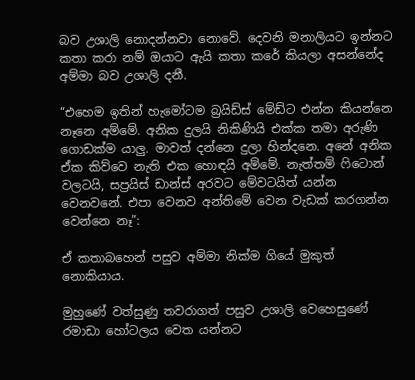බව උශාලි නොදන්නවා නොවේ. දෙවනි මනාලියට ඉන්නට කතා කරා නම් ඔයාට ඇයි කතා කරේ කියලා අසන්නේද අම්මා බව උශාලි දනී.

“එහෙම ඉතින් හැමෝටම බ්‍රයිඩ්ස් මේඩ්ට එන්න කියන්නෙ නෑනෙ අම්මේ. අනික දුලයි නිකිණියි එක්ක තමා අරුණි ගොඩක්ම යාලු. මාවත් දන්නෙ දුලා හින්දනෙ. අනේ අනික ඒක කිව්වෙ නැති එක හොඳයි අම්මේ. නැත්තම් ෆිටොන් වලටයි, සප්‍රයිස් ඩාන්ස් අරවට මේවටයිත් යන්න වෙනවනේ. එපා වෙනව අන්තිමේ වෙන වැඩක් කරගන්න වෙන්නෙ නෑ”:

ඒ කතාබහෙන් පසුව අම්මා නික්ම ගියේ මුකුත් නොකියාය.

මුහුණේ වත්සුණු තවරාගත් පසුව උශාලි වෙහෙසුණේ රමාඩා හෝටලය වෙත යන්නට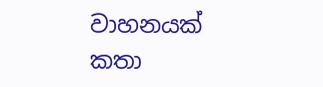වාහනයක් කතා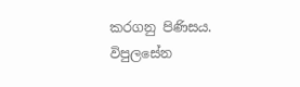කරගනු පිණිසය. විපුලසේන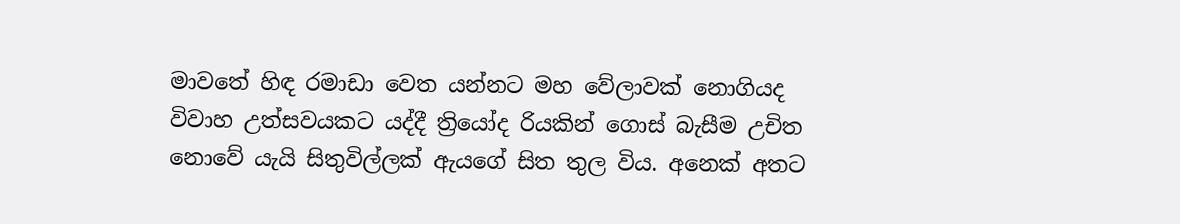මාවතේ හිඳ රමාඩා වෙත යන්නට මහ වේලාවක් නොගියද විවාහ උත්සවයකට යද්දී ත්‍රියෝද රියකින් ගොස් බැසීම උචිත නොවේ යැයි සිතුවිල්ලක් ඇයගේ සිත තුල විය. අනෙක් අතට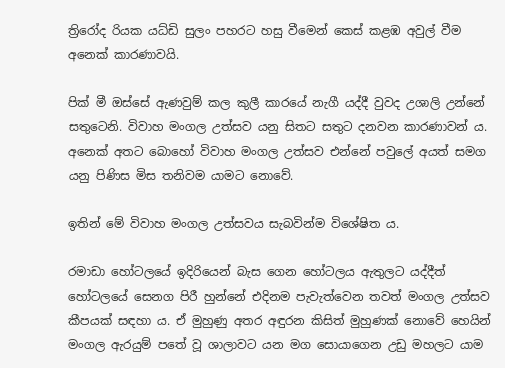ත්‍රිරෝද රියක යධ්ඩි සුලං පහරට හසු වීමෙන් කෙස් කළඹ අවුල් වීම අනෙක් කාරණාවයි.

පික් මී ඔස්සේ ඇණවුම් කල කුලී කාරයේ නැගී යද්දී වුවද උශාලි උන්නේ සතුටෙනි. විවාහ මංගල උත්සව යනු සිතට සතුට දනවන කාරණාවන්‍ ය. අනෙක් අතට බොහෝ විවාහ මංගල උත්සව එන්නේ පවුලේ අයත් සමග යනු පිණිස මිස තනිවම යාමට නොවේ.

ඉතින් මේ විවාහ මංගල උත්සවය සැබවින්ම විශේෂිත ය.

රමාඩා හෝටලයේ ඉදිරියෙන් බැස ගෙන හෝටලය ඇතුලට යද්දීත් හෝටලයේ සෙනග පිරී හුන්නේ එදිනම පැවැත්වෙන තවත් මංගල උත්සව කීපයක් සඳහා ය. ඒ මුහුණු අතර අඳුරන කිසිත් මුහුණක් නොවේ හෙයින් මංගල ඇරයුම් පතේ වූ ශාලාවට යන මග සොයාගෙන උඩු මහලට යාම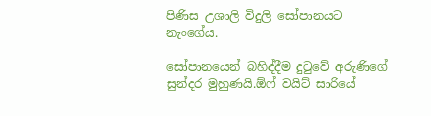පිණිස උශාලි විදුලි සෝපානයට නැංගේය.

සෝපානයෙන් බහිද්දීම දුටුවේ අරුණිගේ සුන්දර මුහුණයි.ඕෆ් වයිට් සාරියේ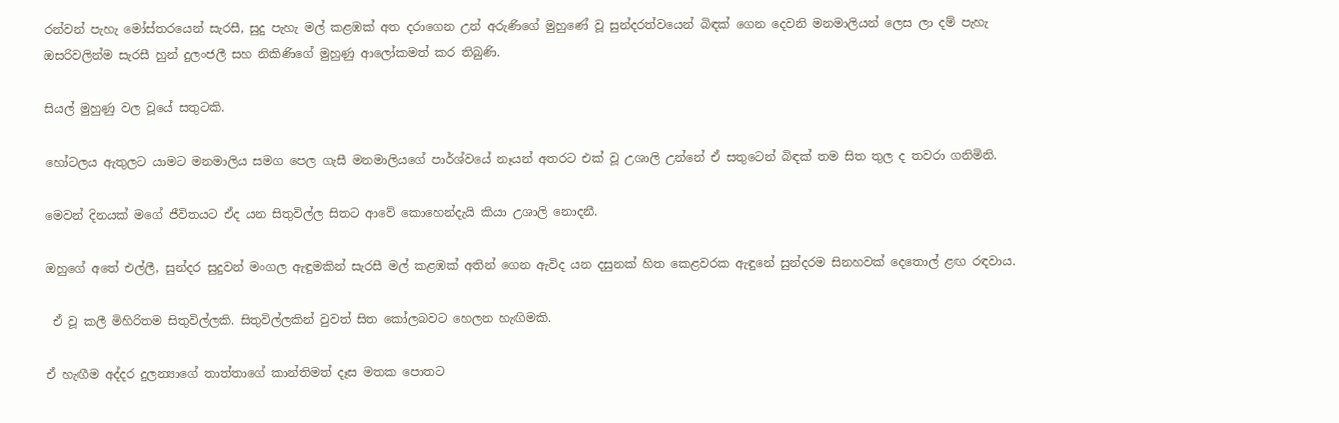රන්වන් පැහැ මෝස්තරයෙන් සැරසී, සුදු පැහැ මල් කළඹක් අත දරාගෙන උන් අරුණිගේ මුහුණේ වූ සුන්දරත්වයෙන් බිඳක් ගෙන දෙවනි මනමාලියන් ලෙස ලා දම් පැහැ ඔසරිවලින්ම සැරසී හුන් දුලංජලී සහ නිකිණිගේ මුහුණු ආලෝකමත් කර තිබුණි.

සියල් මුහුණු වල වූයේ සතුටකි.

හෝටලය ඇතුලට යාමට මනමාලිය සමග පෙල ගැසී මනමාලියගේ පාර්ශ්වයේ නෑයන් අතරට එක් වූ උශාලි උන්නේ ඒ සතුටෙන් බිඳක් තම සිත තුල ද තවරා ගනිමිනි.

මෙවන් දිනයක් මගේ ජීවිතයට ඒද යන සිතුවිල්ල සිතට ආවේ කොහෙන්දැයි කියා උශාලි නොදනී.

ඔහුගේ අතේ එල්ලී, සුන්දර සුදුවන් මංගල ඇඳුමකින් සැරසී මල් කළඹක් අතින් ගෙන ඇවිද යන දසුනක් හිත කෙළවරක ඇඳුනේ සුන්දරම සිනහවක් දෙතොල් ළඟ රඳවාය.

 ඒ වූ කලී මිහිරිතම සිතුවිල්ලකි. සිතුවිල්ලකින් වුවත් සිත කෝලබවට හෙලන හැඟිමකි.

ඒ හැඟීම අද්දර දුලන්‍යාගේ තාත්තාගේ කාන්තිමත් දෑස මතක පොතට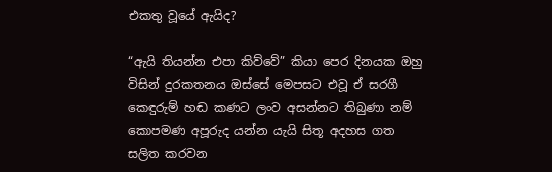එකතු වූයේ ඇයිද?

“ඇයි තියන්න එපා කිව්වේ” කියා පෙර දිනයක ඔහු විසින් දුරකතනය ඔස්සේ මෙපසට එවූ ඒ සරගී කෙඳුරුම් හඬ කණට ලංව අසන්නට තිබුණා නම් කොපමණ අපූරුද යන්න යැයි සිතූ අදහස ගත සලිත කරවන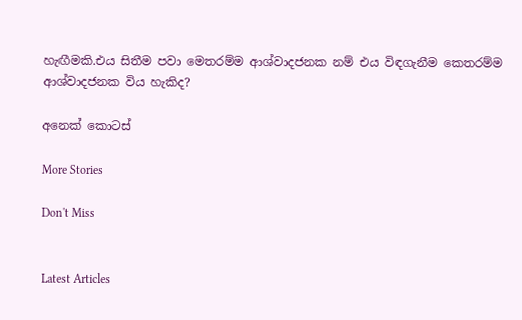හැඟීමකි.එය සිතීම පවා මෙතරම්ම ආශ්වාදජනක නම් එය විඳගැනීම කෙතරම්ම ආශ්වාදජනක විය හැකිද?

අනෙක් කොටස්

More Stories

Don't Miss


Latest Articles